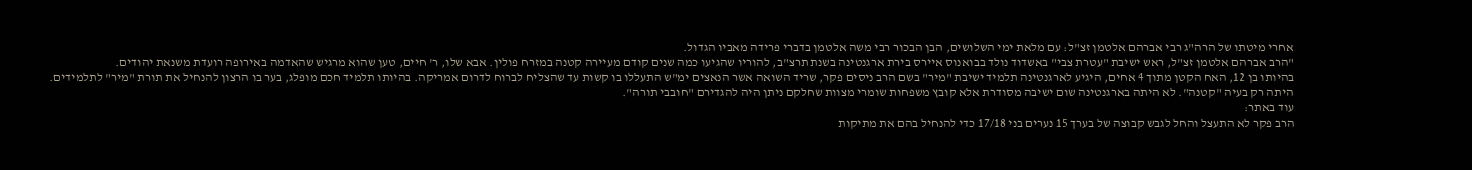אחרי מיטתו של הרה"ג רבי אברהם אלטמן זצ"ל: עם מלאת ימי השלושים, הבן הבכור רבי משה אלטמן בדברי פרידה מאביו הגדול.
"הרב אברהם אלטמן זצ"ל, ראש ישיבת "עטרת צבי" באשדוד נולד בבואנוס איירס בירת ארגנטינה בשנת תרצ"ב, להוריו שהגיעו כמה שנים קודם מעיירה קטנה במזרח פולין. אבא שלו, ר' חיים, טען שהוא מרגיש שהאדמה באירופה רועדת משנאת יהודים.
בהיותו בן 12, האח הקטן מתוך 4 אחים, היגיע לארגנטינה תלמיד ישיבת "מיר" בשם הרב ניסים פקר, שריד השואה אשר הנאצים ימ"ש התעללו בו קשות עד שהצליח לברוח לדרום אמריקה. בהיותו תלמיד חכם מופלג, בער בו הרצון להנחיל את תורת "מיר" לתלמידים. היתה רק בעיה "קטנה". לא היתה בארגנטינה שום ישיבה מסודרת אלא קובץ משפחות שומרי מצוות שחלקם ניתן היה להגדירם "חובבי תורה".
עוד באתר:
הרב פקר לא התעצל והחל לגבש קבוצה של בערך 15 נערים בני 17/18 כדי להנחיל בהם את מתיקות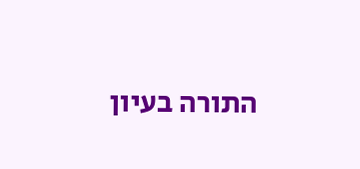התורה בעיון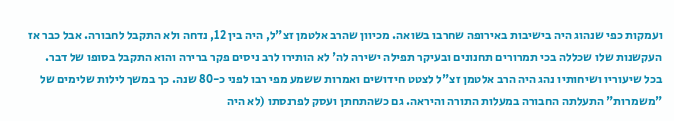ועמקות כפי שנהוג היה בישיבות באירופה שחרבו בשואה. מכיוון שהרב אלטמן זצ"ל, היה בין 12, נדחה ולא התקבל לחבורה. אבל כבר אז העקשנות שלו שכללה בכי תמרורים תחנונים ובעיקר תפילה ישירה לה' לא הותירו לרב ניסים פקר ברירה והוא התקבל בסופו של דבר.
בכל שיעוריו ושיחותיו נהג היה הרב אלטמן זצ"ל לצטט חידושים ואמרות ששמע מפי רבו לפני כ-80 שנה. כך במשך לילות שלימים של "משמרות" התעלתה החבורה במעלות התורה והיראה. גם כשהתחתן ועסק לפרנסתו (לא היה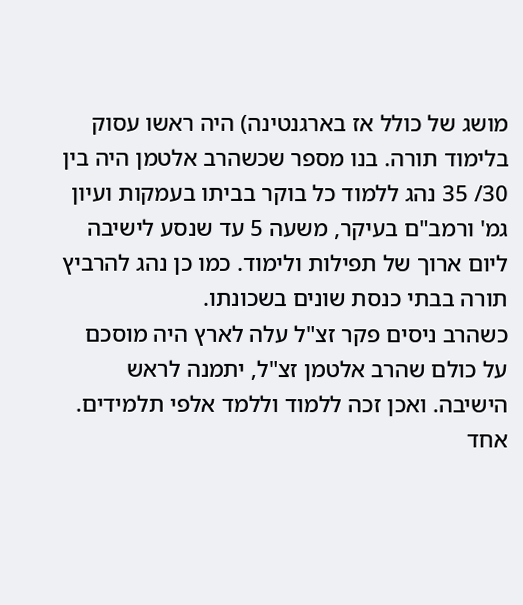מושג של כולל אז בארגנטינה) היה ראשו עסוק בלימוד תורה. בנו מספר שכשהרב אלטמן היה בין 30/ 35 נהג ללמוד כל בוקר בביתו בעמקות ועיון גמ' ורמב"ם בעיקר, משעה 5 עד שנסע לישיבה ליום ארוך של תפילות ולימוד. כמו כן נהג להרביץ תורה בבתי כנסת שונים בשכונתו.
כשהרב ניסים פקר זצ"ל עלה לארץ היה מוסכם על כולם שהרב אלטמן זצ"ל, יתמנה לראש הישיבה. ואכן זכה ללמוד וללמד אלפי תלמידים. אחד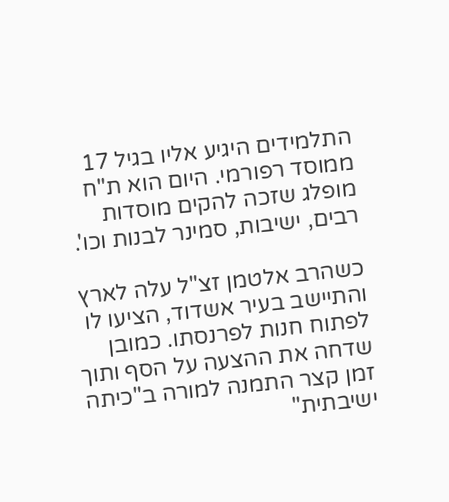התלמידים היגיע אליו בגיל 17 ממוסד רפורמי. היום הוא ת"ח מופלג שזכה להקים מוסדות רבים, ישיבות, סמינר לבנות וכו'.

כשהרב אלטמן זצ"ל עלה לארץ והתיישב בעיר אשדוד, הציעו לו לפתוח חנות לפרנסתו. כמובן שדחה את ההצעה על הסף ותוך זמן קצר התמנה למורה ב"כיתה ישיבתית"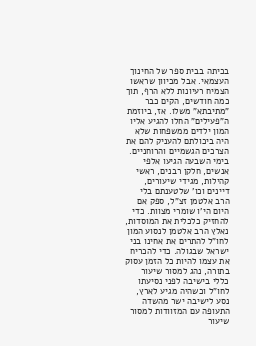בכיתה בבית ספר של החינוך העצמאי. אבל מכיוון שראשו הצמיח רעיונות ללא הרף, תוך כמה חודשים, הקים כבר "מתיבתא" משלו. אז, ביוזמת ה"פעילים" החלו להגיע אליו המון ילדים ממשפחות שלא היה ביכולתם להעניק להם את הצרכים הגשמיים והרוחניים.
בימי השבעה הגיעו אלפי אנשים, חלקן רבנים, ראשי קהילות, מגידי שיעורים, דיינים וכו' שלטענתם בלי הרב אלטמן זצ"ל, ספק אם היום הי'ו שומרי מצוות. כדי להחזיק כלכלית את המוסדות, נאלץ הרב אלטמן לנסוע המון לחו"ל להתרים את אחינו בני ישראל שבגולה. כדי להכריח את עצמו להיות כל הזמן עסוק בתורה, נהג למסור שיעור כללי בישיבה לפני נסיעתו לחו"ל וכשהיה מגיע לארץ, נסע לישיבה ישר מהשדה התעופה עם המזוודות למסור שיעור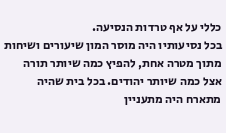כללי על אף טרדות הנסיעה.
בכל נסיעותיו היה מוסר המון שיעורים ושיחות מתוך מטרה אחת, להפיץ כמה שיותר תורה אצל כמה שיותר יהודים. בכל בית שהיה מתארח היה מתעניין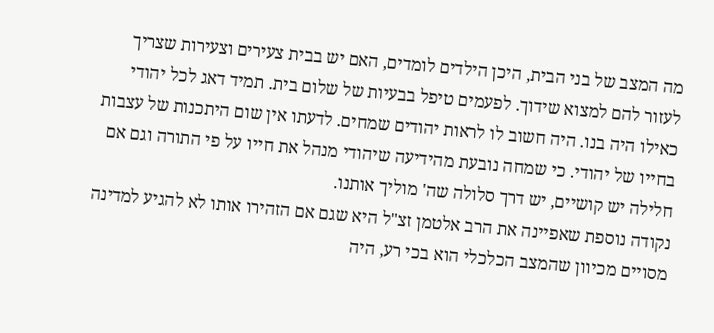מה המצב של בני הבית, היכן הילדים לומדים, האם יש בבית צעירים וצעירות שצריך לעזור להם למצוא שידוך. לפעמים טיפל בבעיות של שלום בית. תמיד דאג לכל יהודי כאילו היה בנו. היה חשוב לו לראות יהודים שמחים. לדעתו אין שום היתכנות של עצבות בחייו של יהודי. כי שמחה נובעת מהידיעה שיהודי מנהל את חייו על פי התורה וגם אם חלילה יש קושיים, יש דרך סלולה שה' מוליך אותנו.
נקודה נוספת שאפיינה את הרב אלטמן זצ"ל היא שגם אם הזהירו אותו לא להגיע למדינה מסויים מכיוון שהמצב הכלכלי הוא בכי רע, היה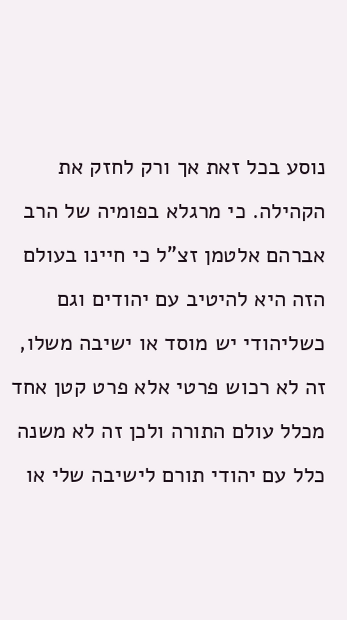נוסע בכל זאת אך ורק לחזק את הקהילה. כי מרגלא בפומיה של הרב אברהם אלטמן זצ"ל כי חיינו בעולם הזה היא להיטיב עם יהודים וגם כשליהודי יש מוסד או ישיבה משלו, זה לא רכוש פרטי אלא פרט קטן אחד מכלל עולם התורה ולכן זה לא משנה כלל עם יהודי תורם לישיבה שלי או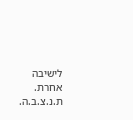לישיבה אחרת.
ת.נ.צ.ב.ה.